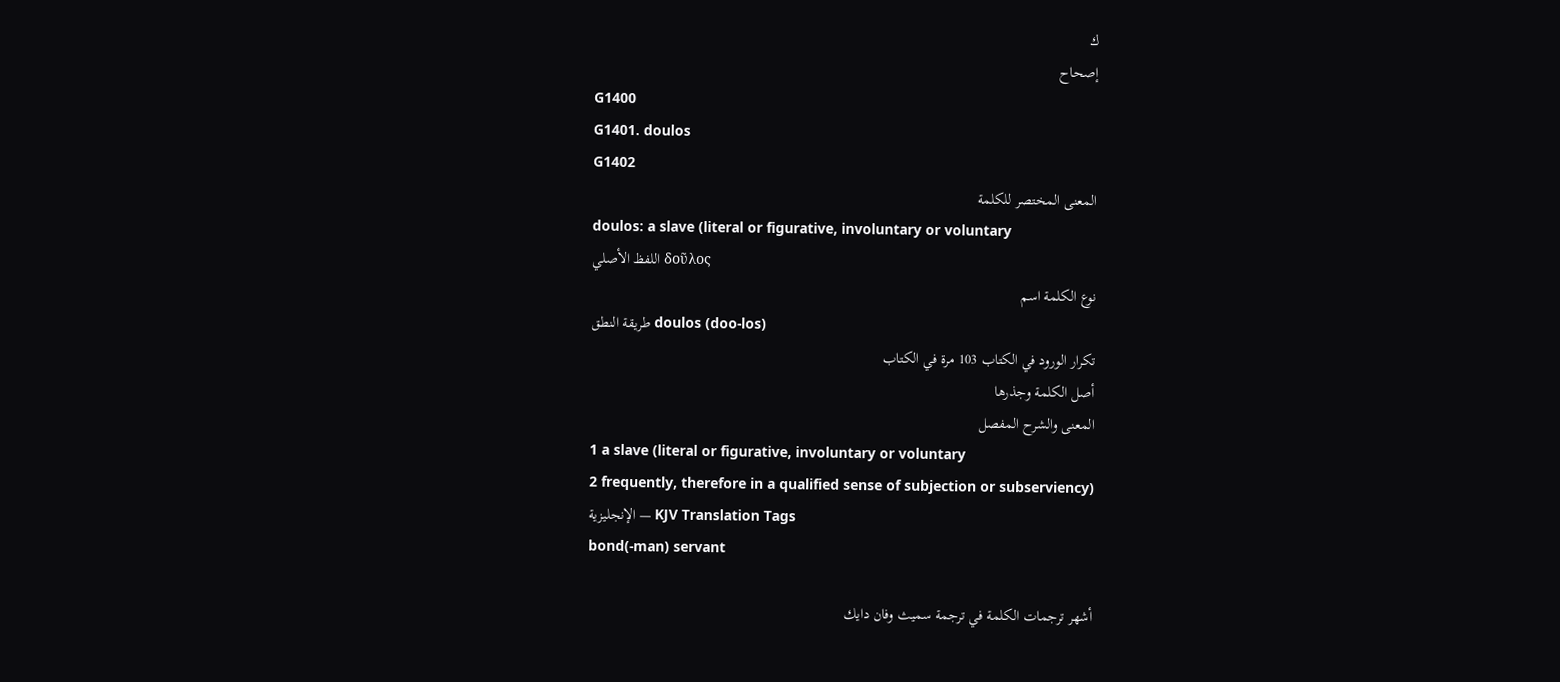ك
إصحاح
G1400
G1401. doulos
G1402
المعنى المختصر للكلمة
doulos: a slave (literal or figurative, involuntary or voluntary
اللفظ الأصلي δοῦλος
نوع الكلمة اسم
طريقة النطق doulos (doo-los)
تكرار الورود في الكتاب 103 مرة في الكتاب
أصل الكلمة وجذرها
المعنى والشرح المفصل
1 a slave (literal or figurative, involuntary or voluntary
2 frequently, therefore in a qualified sense of subjection or subserviency)
الإنجليزية — KJV Translation Tags
bond(-man) servant

أشهر ترجمات الكلمة في ترجمة سميث وفان دايك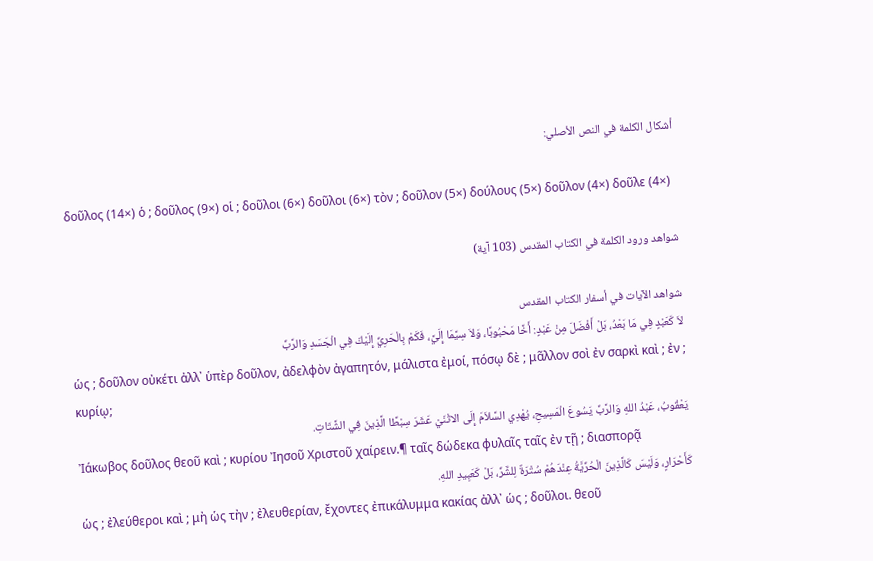أشكال الكلمة في النص الأصلي:

δοῦλος (14×) ὁ ; δοῦλος (9×) οἱ ; δοῦλοι (6×) δοῦλοι (6×) τὸν ; δοῦλον (5×) δούλους (5×) δοῦλον (4×) δοῦλε (4×)

شواهد ورود الكلمة في الكتاب المقدس (103 آية)

شواهد الآيات في أسفار الكتاب المقدس
لاَ كَعَبْدٍ فِي مَا بَعْدُ، بَلْ أَفْضَلَ مِنْ عَبْدٍ: أَخًا مَحْبُوبًا، وَلاَ سِيَّمَا إِلَيَّ، فَكَمْ بِالْحَرِيِّ إِلَيْكَ فِي الْجَسَدِ وَالرَّبِّ
ὡς ; δοῦλον οὐκέτι ἀλλ᾽ ὑπὲρ δοῦλον, ἀδελφὸν ἀγαπητόν, μάλιστα ἐμοί, πόσῳ δὲ ; μᾶλλον σοὶ ἐν σαρκὶ καὶ ; ἐν ; κυρίῳ;
يَعْقُوبُ، عَبْدُ اللهِ وَالرَّبِّ يَسُوعَ الْمَسِيحِ، يُهْدِي السَّلاَمَ إِلَى الاثْنَيْ عَشَرَ سِبْطًا الَّذِينَ فِي الشَّتَاتِ.
Ἰάκωβος δοῦλος θεοῦ καὶ ; κυρίου Ἰησοῦ Χριστοῦ χαίρειν.¶ ταῖς δώδεκα φυλαῖς ταῖς ἐν τῇ ; διασπορᾷ
كَأَحْرَارٍ، وَلَيْسَ كَالَّذِينَ الْحُرِّيَّةُ عِنْدَهُمْ سُتْرَةٌ لِلشَّرِّ، بَلْ كَعَبِيدِ اللهِ.
ὡς ; ἐλεύθεροι καὶ ; μὴ ὡς τὴν ; ἐλευθερίαν, ἔχοντες ἐπικάλυμμα κακίας ἀλλ᾽ ὡς ; δοῦλοι. θεοῦ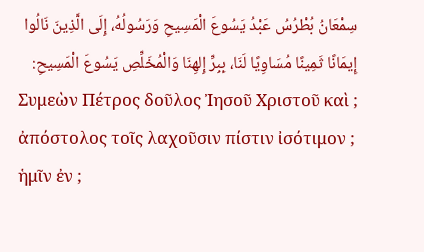سِمْعَانُ بُطْرُسُ عَبْدُ يَسُوعَ الْمَسِيحِ وَرَسُولُهُ، إِلَى الَّذِينَ نَالُوا إِيمَانًا ثَمِينًا مُسَاوِيًا لَنَا، بِبِرِّ إِلهِنَا وَالْمُخَلِّصِ يَسُوعَ الْمَسِيحِ:
Συμεὼν Πέτρος δοῦλος Ἰησοῦ Χριστοῦ καὶ ; ἀπόστολος τοῖς λαχοῦσιν πίστιν ἰσότιμον ; ἡμῖν ἐν ;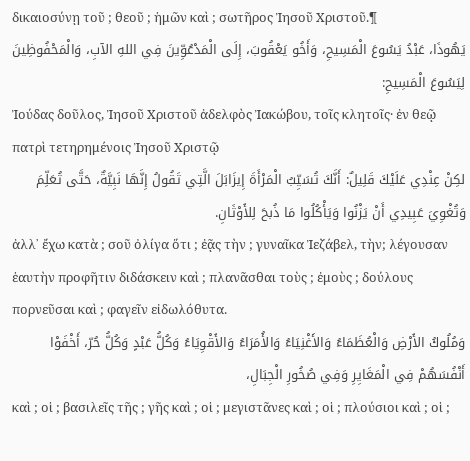δικαιοσύνῃ τοῦ ; θεοῦ ; ἡμῶν καὶ ; σωτῆρος Ἰησοῦ Χριστοῦ.¶
يَهُوذَا، عَبْدُ يَسُوعَ الْمَسِيحِ، وَأَخُو يَعْقُوبَ، إِلَى الْمَدْعُوِّينَ فِي اللهِ الآبِ، وَالْمَحْفُوظِينَ لِيَسُوعَ الْمَسِيحِ:
Ἰούδας δοῦλος, Ἰησοῦ Χριστοῦ ἀδελφὸς Ἰακώβου, τοῖς κλητοῖς· ἐν θεῷ πατρὶ τετηρημένοις Ἰησοῦ Χριστῷ
لكِنْ عِنْدِي عَلَيْكَ قَلِيلٌ: أَنَّكَ تُسَيِّبُ الْمَرْأَةَ إِيزَابَلَ الَّتِي تَقُولُ إِنَّهَا نَبِيَّةٌ، حَتَّى تُعَلِّمَ وَتُغْوِيَ عَبِيدِي أَنْ يَزْنُوا وَيَأْكُلُوا مَا ذُبحَ لِلأَوْثَانِ.
ἀλλ᾽ ἔχω κατὰ ; σοῦ ὀλίγα ὅτι ; ἐᾷς τὴν ; γυναῖκα Ἰεζάβελ, τὴν; λέγουσαν ἑαυτὴν προφῆτιν διδάσκειν καὶ ; πλανᾶσθαι τοὺς ; ἐμοὺς ; δούλους πορνεῦσαι καὶ ; φαγεῖν εἰδωλόθυτα.
وَمُلُوكُ الأَرْضِ وَالْعُظَمَاءُ وَالأَغْنِيَاءُ وَالأُمَرَاءُ وَالأَقْوِيَاءُ وَكُلُّ عَبْدٍ وَكُلُّ حُرّ، أَخْفَوْا أَنْفُسَهُمْ فِي الْمَغَايِرِ وَفِي صُخُورِ الْجِبَالِ،
καὶ ; οἱ ; βασιλεῖς τῆς ; γῆς καὶ ; οἱ ; μεγιστᾶνες καὶ ; οἱ ; πλούσιοι καὶ ; οἱ ;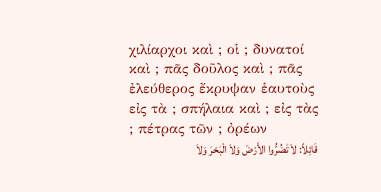χιλίαρχοι καὶ ; οἱ ; δυνατοί καὶ ; πᾶς δοῦλος καὶ ; πᾶς ἐλεύθερος ἔκρυψαν ἑαυτοὺς εἰς τὰ ; σπήλαια καὶ ; εἰς τὰς ; πέτρας τῶν ; ὀρέων
قَائِلاً: لاَ تَضُرُّوا الأَرْضَ وَلاَ الْبَحْرَ وَلاَ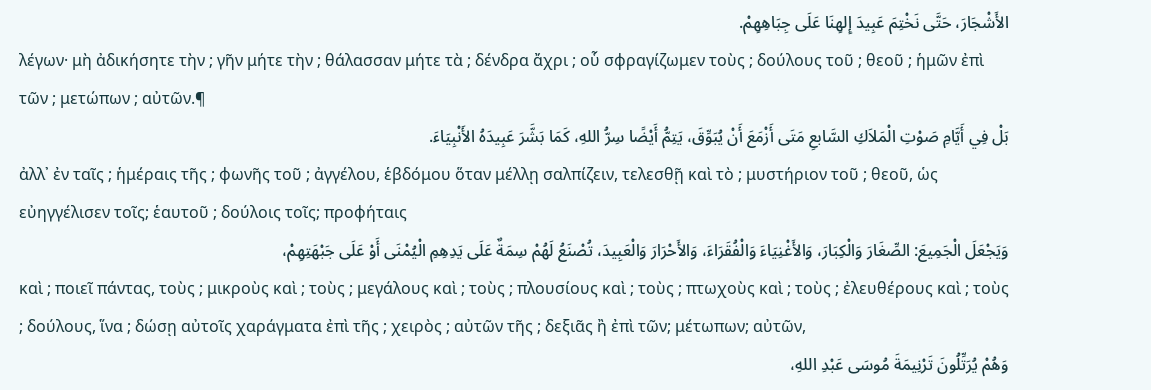الأَشْجَارَ، حَتَّى نَخْتِمَ عَبِيدَ إِلهِنَا عَلَى جِبَاهِهِمْ.
λέγων· μὴ ἀδικήσητε τὴν ; γῆν μήτε τὴν ; θάλασσαν μήτε τὰ ; δένδρα ἄχρι ; οὗ σφραγίζωμεν τοὺς ; δούλους τοῦ ; θεοῦ ; ἡμῶν ἐπὶ τῶν ; μετώπων ; αὐτῶν.¶
بَلْ فِي أَيَّامِ صَوْتِ الْمَلاَكِ السَّابعِ مَتَى أَزْمَعَ أَنْ يُبَوِّقَ، يَتِمُّ أَيْضًا سِرُّ اللهِ، كَمَا بَشَّرَ عَبِيدَهُ الأَنْبِيَاءَ.
ἀλλ᾽ ἐν ταῖς ; ἡμέραις τῆς ; φωνῆς τοῦ ; ἀγγέλου, ἑβδόμου ὅταν μέλλῃ σαλπίζειν, τελεσθῇ καὶ τὸ ; μυστήριον τοῦ ; θεοῦ, ὡς εὐηγγέλισεν τοῖς; ἑαυτοῦ ; δούλοις τοῖς; προφήταις
وَيَجْعَلَ الْجَمِيعَ: الصِّغَارَ وَالْكِبَارَ، وَالأَغْنِيَاءَ وَالْفُقَرَاءَ، وَالأَحْرَارَ وَالْعَبِيدَ، تُصْنَعُ لَهُمْ سِمَةٌ عَلَى يَدِهِمِ الْيُمْنَى أَوْ عَلَى جَبْهَتِهِمْ،
καὶ ; ποιεῖ πάντας, τοὺς ; μικροὺς καὶ ; τοὺς ; μεγάλους καὶ ; τοὺς ; πλουσίους καὶ ; τοὺς ; πτωχοὺς καὶ ; τοὺς ; ἐλευθέρους καὶ ; τοὺς ; δούλους, ἵνα ; δώσῃ αὐτοῖς χαράγματα ἐπὶ τῆς ; χειρὸς ; αὐτῶν τῆς ; δεξιᾶς ἢ ἐπὶ τῶν; μέτωπων; αὐτῶν,
وَهُمْ يُرَتِّلُونَ تَرْنِيمَةَ مُوسَى عَبْدِ اللهِ،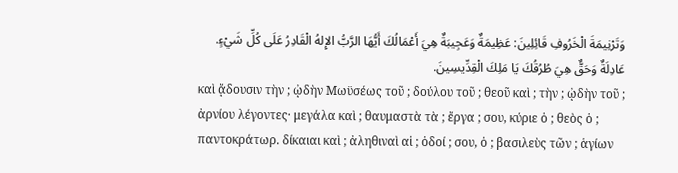وَتَرْنِيمَةَ الْخَرُوفِ قَائِلِينَ: عَظِيمَةٌ وَعَجِيبَةٌ هِيَ أَعْمَالُكَ أَيُّهَا الرَّبُّ الإِلهُ الْقَادِرُ عَلَى كُلِّ شَيْءٍ. عَادِلَةٌ وَحَقٌّ هِيَ طُرُقُكَ يَا مَلِكَ الْقِدِّيسِينَ.
καὶ ᾄδουσιν τὴν ; ᾠδὴν Μωϋσέως τοῦ ; δούλου τοῦ ; θεοῦ καὶ ; τὴν ; ᾠδὴν τοῦ ; ἀρνίου λέγοντες· μεγάλα καὶ ; θαυμαστὰ τὰ ; ἔργα ; σου, κύριε ὁ ; θεὸς ὁ ; παντοκράτωρ. δίκαιαι καὶ ; ἀληθιναὶ αἱ ; ὁδοί ; σου, ὁ ; βασιλεὺς τῶν ; ἁγίων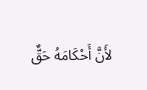لأَنَّ أَحْكَامَهُ حَقٌّ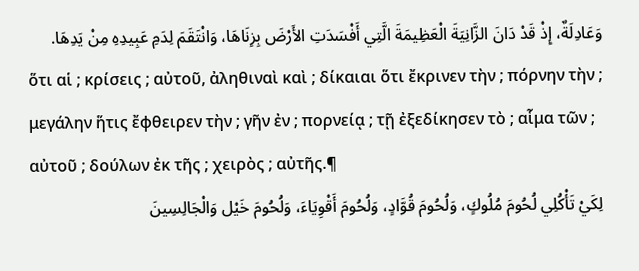وَعَادِلَةٌ، إِذْ قَدْ دَانَ الزَّانِيَةَ الْعَظِيمَةَ الَّتِي أَفْسَدَتِ الأَرْضَ بِزِنَاهَا، وَانْتَقَمَ لِدَمِ عَبِيدِهِ مِنْ يَدِهَا.
ὅτι αἱ ; κρίσεις ; αὐτοῦ, ἀληθιναὶ καὶ ; δίκαιαι ὅτι ἔκρινεν τὴν ; πόρνην τὴν ; μεγάλην ἥτις ἔφθειρεν τὴν ; γῆν ἐν ; πορνείᾳ ; τῇ ἐξεδίκησεν τὸ ; αἷμα τῶν ; αὐτοῦ ; δούλων ἐκ τῆς ; χειρὸς ; αὐτῆς.¶
لِكَيْ تَأْكُلِي لُحُومَ مُلُوكٍ، وَلُحُومَ قُوَّادٍ، وَلُحُومَ أَقْوِيَاءَ، وَلُحُومَ خَيْل وَالْجَالِسِينَ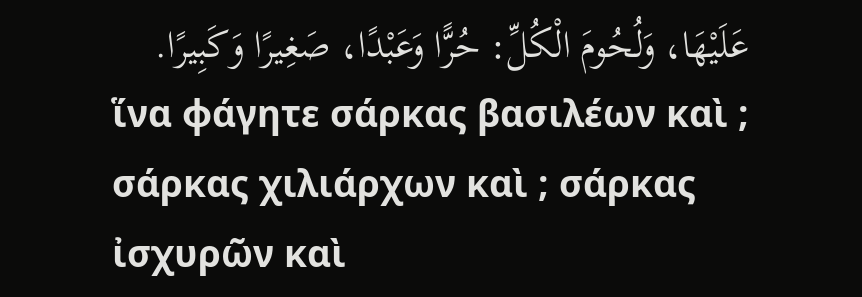عَلَيْهَا، وَلُحُومَ الْكُلِّ: حُرًّا وَعَبْدًا، صَغِيرًا وَكَبِيرًا.
ἵνα φάγητε σάρκας βασιλέων καὶ ; σάρκας χιλιάρχων καὶ ; σάρκας ἰσχυρῶν καὶ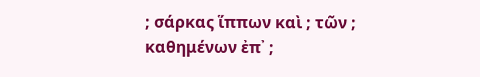; σάρκας ἵππων καὶ ; τῶν ; καθημένων ἐπ᾽ ;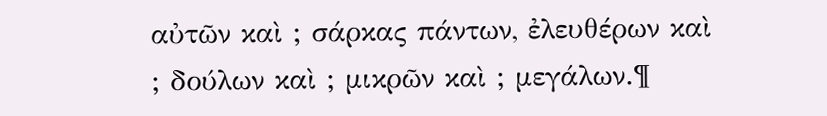αὐτῶν καὶ ; σάρκας πάντων, ἐλευθέρων καὶ ; δούλων καὶ ; μικρῶν καὶ ; μεγάλων.¶